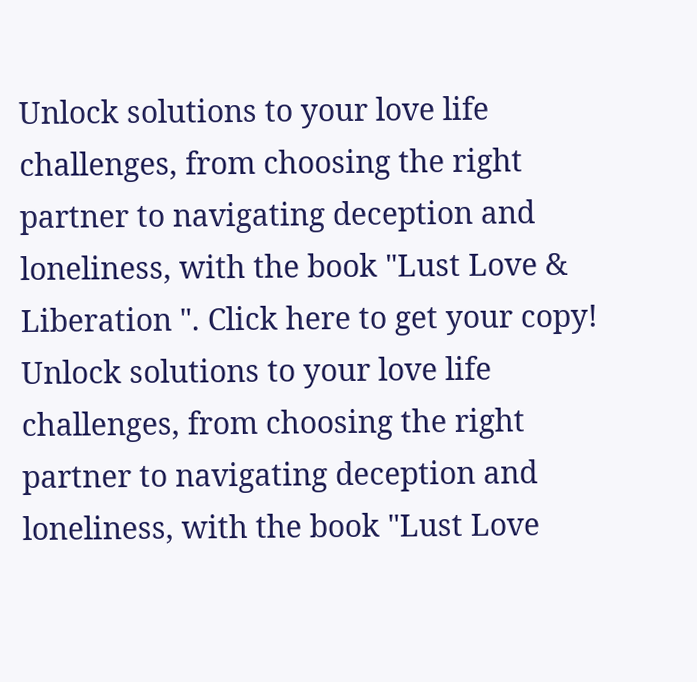Unlock solutions to your love life challenges, from choosing the right partner to navigating deception and loneliness, with the book "Lust Love & Liberation ". Click here to get your copy!
Unlock solutions to your love life challenges, from choosing the right partner to navigating deception and loneliness, with the book "Lust Love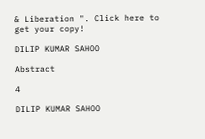& Liberation ". Click here to get your copy!

DILIP KUMAR SAHOO

Abstract

4

DILIP KUMAR SAHOO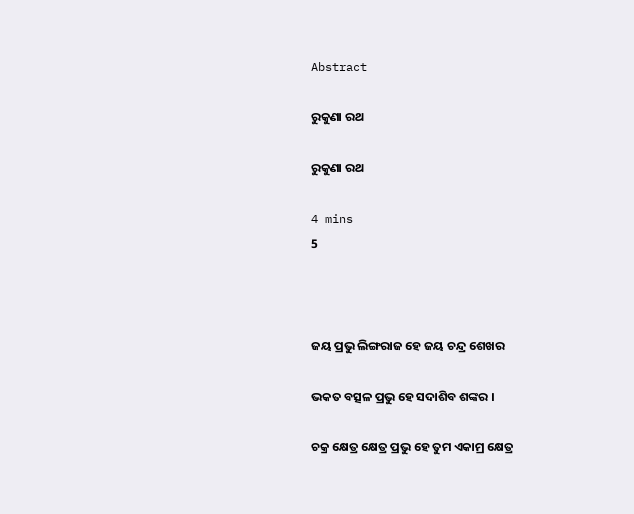Abstract

ରୁକୁଣା ରଥ

ରୁକୁଣା ରଥ

4 mins
5



ଜୟ ପ୍ରଭୁ ଲିଙ୍ଗରାଜ ହେ ଜୟ ଚନ୍ଦ୍ର ଶେଖର

ଭକତ ବତ୍ସଳ ପ୍ରଭୁ ହେ ସଦାଶିବ ଶଙ୍କର ।

ଚକ୍ର କ୍ଷେତ୍ର କ୍ଷେତ୍ର ପ୍ରଭୁ ହେ ତୁମ ଏକାମ୍ର କ୍ଷେତ୍ର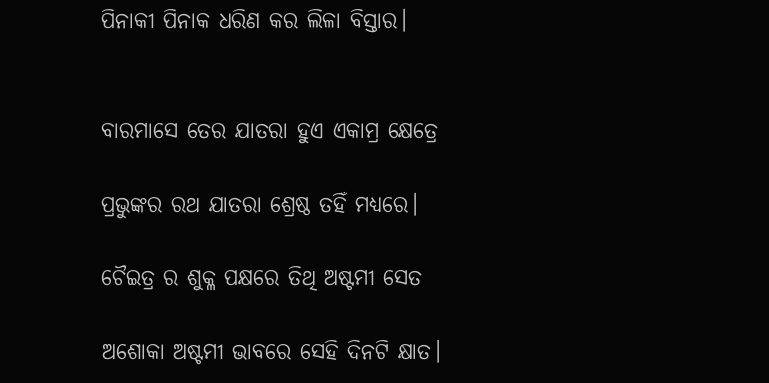ପିନାକୀ ପିନାକ ଧରିଣ କର ଲିଳା ବିସ୍ତାର।


ବାରମାସେ ତେର ଯାତରା ହୁଏ ଏକାମ୍ର କ୍ଷେତ୍ରେ

ପ୍ରଭୁଙ୍କର ରଥ ଯାତରା ଶ୍ରେଷ୍ଠ ତହିଁ ମଧ୍ୟରେ।

ଚୈଇତ୍ର ର ଶୁକ୍ଳ ପକ୍ଷରେ ତିଥି ଅଷ୍ଟମୀ ସେତ

ଅଶୋକା ଅଷ୍ଟମୀ ଭାବରେ ସେହି ଦିନଟି କ୍ଷାତ।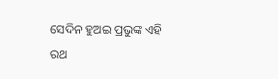ସେଦିନ ହୁଅଇ ପ୍ରଭୁଙ୍କ ଏହି ରଥ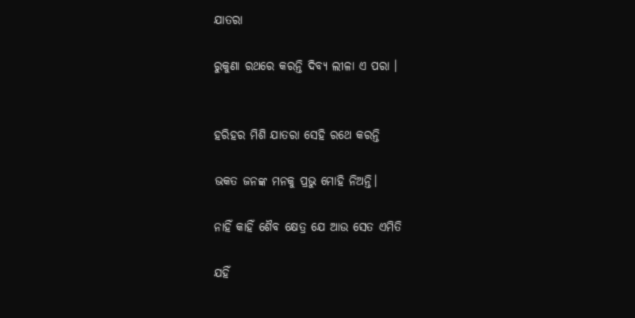ଯାତରା

ରୁକୁଣା ରଥରେ କରନ୍ତି ଦିବ୍ୟ ଲୀଳା ଏ ପରା ।


ହରିହର ମିଶି ଯାତରା ସେହି ରଥେ କରନ୍ତି

ଭକତ ଜନଙ୍କ ମନକୁ ପ୍ରଭୁ ମୋହି ନିଅନ୍ତି।

ନାହିଁ କାହିଁ ଶୈବ କ୍ଷେତ୍ର ଯେ ଆଉ ସେତ ଏମିତି

ଯହିଁ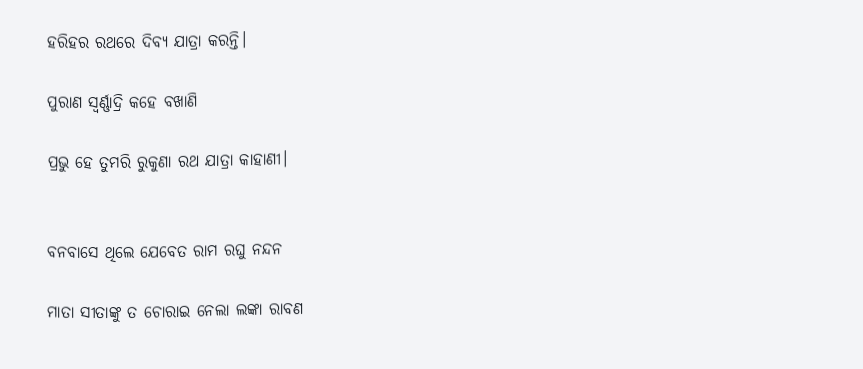ହରିହର ରଥରେ ଦିବ୍ୟ ଯାତ୍ରା କରନ୍ତି।

ପୁରାଣ ସ୍ଵର୍ଣ୍ଣାଦ୍ରି କହେ ବଖାଣି

ପ୍ରଭୁ ହେ ତୁମରି ରୁକୁଣା ରଥ ଯାତ୍ରା କାହାଣୀ।


ବନବାସେ ଥିଲେ ଯେବେତ ରାମ ରଘୁ ନନ୍ଦନ

ମାତା ସୀତାଙ୍କୁ ତ ଚୋରାଇ ନେଲା ଲଙ୍କା ରାବଣ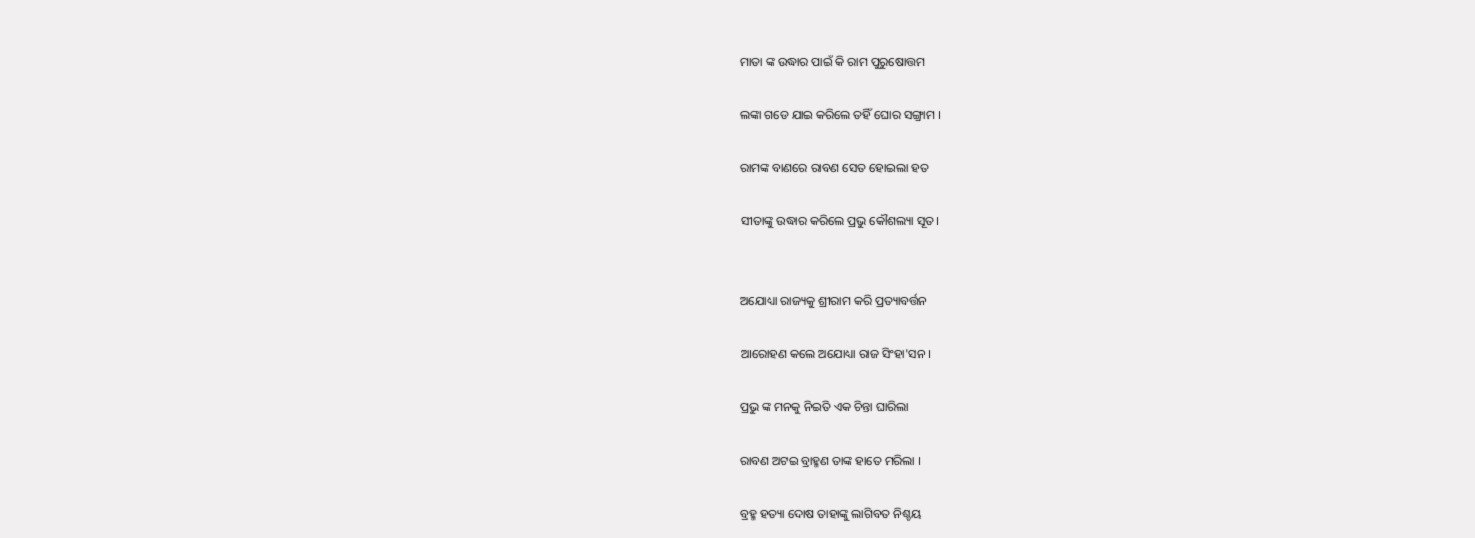ମାତା ଙ୍କ ଉଦ୍ଧାର ପାଇଁ କି ରାମ ପୁରୁଷୋତ୍ତମ

ଲଙ୍କା ଗଡେ ଯାଇ କରିଲେ ତହିଁ ଘୋର ସଙ୍ଗ୍ରାମ ।

ରାମଙ୍କ ବାଣରେ ରାବଣ ସେତ ହୋଇଲା ହତ

ସୀତାଙ୍କୁ ଉଦ୍ଧାର କରିଲେ ପ୍ରଭୁ କୌଶଲ୍ୟା ସୂତ।


ଅଯୋଧ୍ୟା ରାଜ୍ୟକୁ ଶ୍ରୀରାମ କରି ପ୍ରତ୍ୟାବର୍ତ୍ତନ

ଆରୋହଣ କଲେ ଅଯୋଧ୍ୟା ରାଜ ସିଂହା'ସନ ।

ପ୍ରଭୁ ଙ୍କ ମନକୁ ନିଇତି ଏକ ଚିନ୍ତା ଘାରିଲା

ରାବଣ ଅଟଇ ବ୍ରାହ୍ମଣ ତାଙ୍କ ହାତେ ମରିଲା ।

ବ୍ରହ୍ମ ହତ୍ୟା ଦୋଷ ତାହାଙ୍କୁ ଲାଗିବତ ନିଶ୍ଚୟ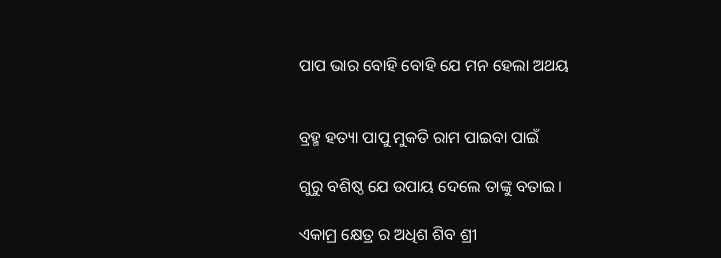ପାପ ଭାର ବୋହି ବୋହି ଯେ ମନ ହେଲା ଅଥୟ


ବ୍ରହ୍ମ ହତ୍ୟା ପାପୁ ମୁକତି ରାମ ପାଇବା ପାଇଁ

ଗୁରୁ ବଶିଷ୍ଠ ଯେ ଉପାୟ ଦେଲେ ତାଙ୍କୁ ବତାଇ।

ଏକାମ୍ର କ୍ଷେତ୍ର ର ଅଧିଶ ଶିବ ଶ୍ରୀ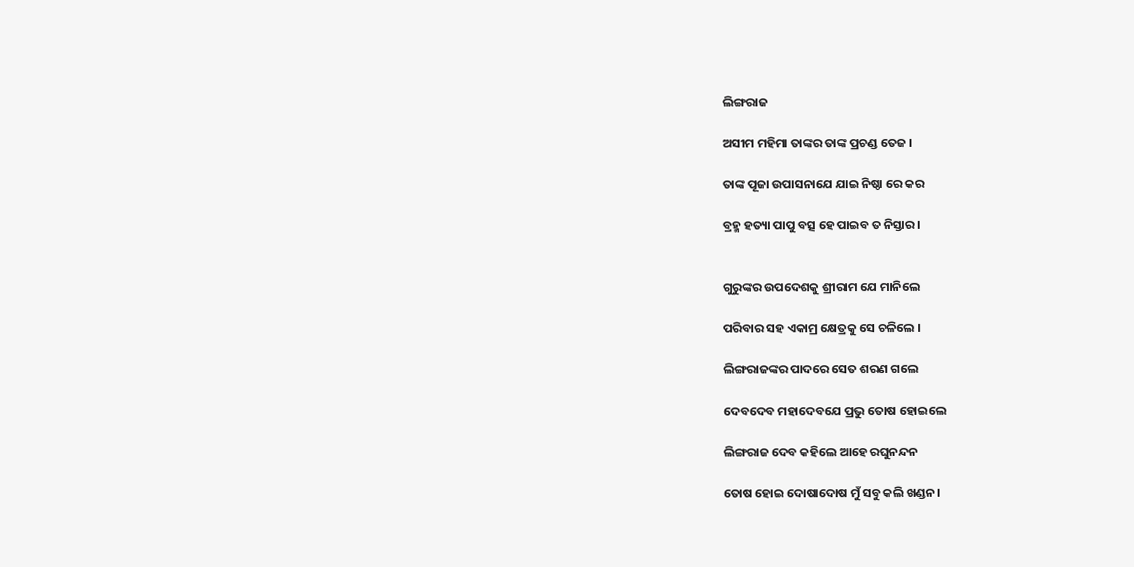ଲିଙ୍ଗରାଜ

ଅସୀମ ମହିମା ତାଙ୍କର ତାଙ୍କ ପ୍ରଚଣ୍ଡ ତେଜ ।

ତାଙ୍କ ପୂଜା ଉପାସନାଯେ ଯାଇ ନିଷ୍ଠା ରେ କର

ବ୍ରହ୍ମ ହତ୍ୟା ପାପୁ ବତ୍ସ ହେ ପାଇବ ତ ନିସ୍ତାର।


ଗୁରୁଙ୍କର ଉପଦେଶକୁ ଶ୍ରୀରାମ ଯେ ମାନିଲେ

ପରିବାର ସହ ଏକାମ୍ର କ୍ଷେତ୍ରକୁ ସେ ଚଳିଲେ ।

ଲିଙ୍ଗରାଜଙ୍କର ପାଦରେ ସେତ ଶରଣ ଗଲେ

ଦେବଦେବ ମହାଦେବଯେ ପ୍ରଭୁ ତୋଷ ହୋଇଲେ

ଲିଙ୍ଗରାଜ ଦେବ କହିଲେ ଆହେ ରଘୁନନ୍ଦନ

ତୋଷ ହୋଇ ଦୋଷାଦୋଷ ମୁଁ ସବୁ କଲି ଖଣ୍ଡନ।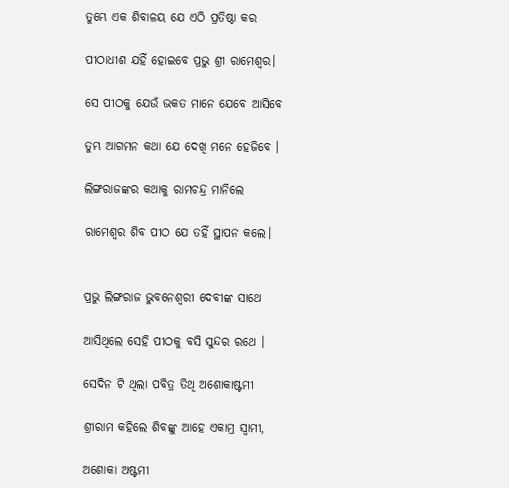ତୁମ୍ଭେ ଏକ ଶିବାଳୟ ଯେ ଏଠି ପ୍ରତିଷ୍ଠା କର

ପୀଠାଧୀଶ ଯହିଁ ହୋଇବେ ପ୍ରଭୁ ଶ୍ରୀ ରାମେଶ୍ବର।

ସେ ପୀଠକୁ ଯେଉଁ ଭକତ ମାନେ ଯେବେ ଆସିବେ

ତୁମ୍ଭ ଆଗମନ କଥା ଯେ ଦେଖି ମନେ ହେଜିବେ ।

ଲିଙ୍ଗରାଜଙ୍କର କଥାକୁ ରାମଚନ୍ଦ୍ର ମାନିଲେ

ରାମେଶ୍ବର ଶିବ ପୀଠ ଯେ ତହିଁ ସ୍ଥାପନ କଲେ।


ପ୍ରଭୁ ଲିଙ୍ଗରାଜ ଭୁବନେଶ୍ଵରୀ ଦେବୀଙ୍କ ସାଥେ

ଆସିଥିଲେ ସେହି ପୀଠକୁ ବସି ସୁନ୍ଦର ରଥେ ।

ସେଦିନ ଟି ଥିଲା ପବିତ୍ର ତିଥି ଅଶୋକାଷ୍ଟମୀ

ଶ୍ରୀରାମ କହିଲେ ଶିବଙ୍କୁ ଆହେ ଏକାମ୍ର ସ୍ବାମୀ,

ଅଶୋକା ଅଷ୍ଟମୀ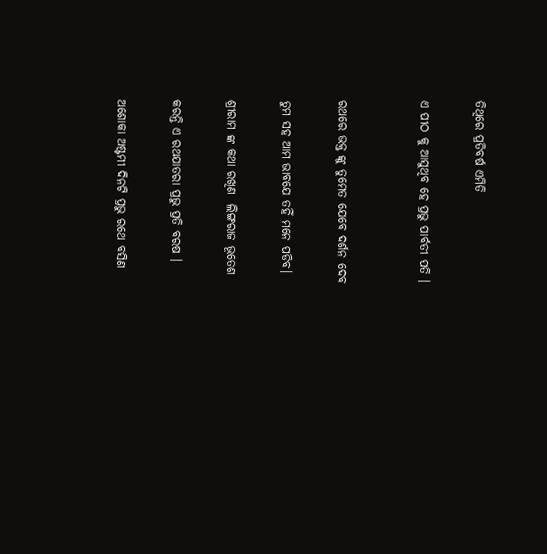ତିଥିରେ ପ୍ରତିବର୍ଷ ଏମିତି

ଏ ପୀଠ କୁ ଆସୁଥିବ ହେ ପ୍ରଭୁ ପାର୍ବତୀ ପତି ।


ରଥରେ ଭକ୍ତ ଙ୍କୁ ତୁମେତ ଯେବେ ଦର୍ଶନ ଦେବ

ତୁମ ସହ ଆମ ଭାବଯେ ତହିଁ ମନେ ପଡିବ।

ଶ୍ରୀରାମ ଙ୍କ କଥା ରଖିଣ  ଲିଙ୍ଗରାଜ ଭୂତେଶ

କରନ୍ତି ଏ ରଥଯାତରା ପ୍ରଭୁ ପ୍ରତି ବରଷ ।

ଅଶୋକା ଅଷ୍ଟମୀ ଦିନଟି ପ୍ରଭୁ ରଥେ ବସିଣ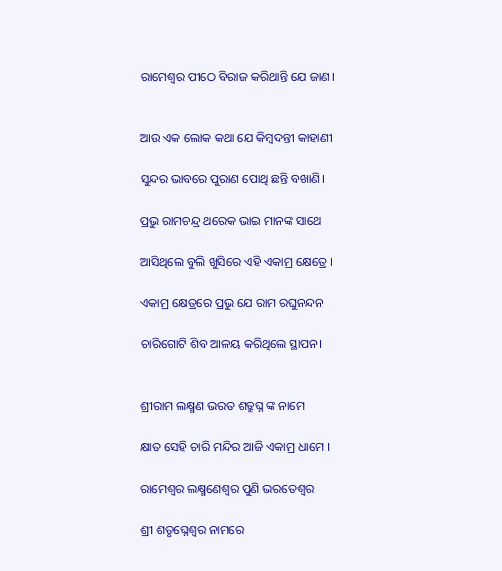ରାମେଶ୍ଵର ପୀଠେ ବିରାଜ କରିଥାନ୍ତି ଯେ ଜାଣ।


ଆଉ ଏକ ଲୋକ କଥା ଯେ କିମ୍ବଦନ୍ତୀ କାହାଣୀ

ସୁନ୍ଦର ଭାବରେ ପୁରାଣ ପୋଥି ଛନ୍ତି ବଖାଣି।

ପ୍ରଭୁ ରାମଚନ୍ଦ୍ର ଥରେକ ଭାଇ ମାନଙ୍କ ସାଥେ

ଆସିଥିଲେ ବୁଲି ଖୁସିରେ ଏହି ଏକାମ୍ର କ୍ଷେତ୍ରେ ।

ଏକାମ୍ର କ୍ଷେତ୍ରରେ ପ୍ରଭୁ ଯେ ରାମ ରଘୁନନ୍ଦନ

ଚାରିଗୋଟି ଶିବ ଆଳୟ କରିଥିଲେ ସ୍ଥାପନ।


ଶ୍ରୀରାମ ଲକ୍ଷ୍ମଣ ଭରତ ଶତ୍ରୁଘ୍ନ ଙ୍କ ନାମେ

କ୍ଷାତ ସେହି ଚାରି ମନ୍ଦିର ଆଜି ଏକାମ୍ର ଧାମେ ।

ରାମେଶ୍ବର ଲକ୍ଷ୍ମଣେଶ୍ବର ପୁଣି ଭରତେଶ୍ବର

ଶ୍ରୀ ଶତୃଘ୍ନେଶ୍ବର ନାମରେ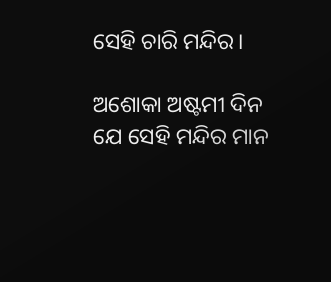ସେହି ଚାରି ମନ୍ଦିର।

ଅଶୋକା ଅଷ୍ଟମୀ ଦିନ ଯେ ସେହି ମନ୍ଦିର ମାନ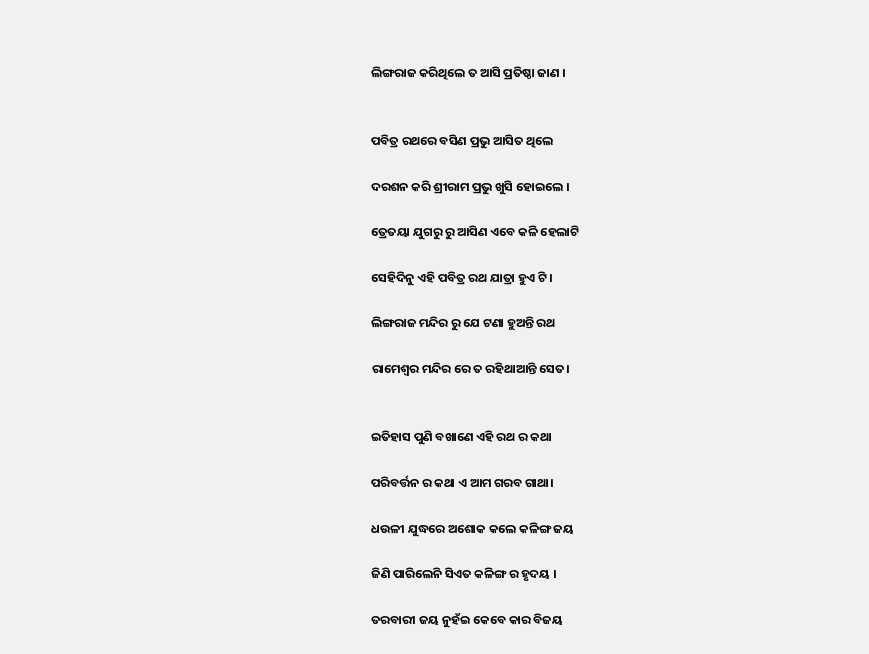ଲିଙ୍ଗରାଜ କରିଥିଲେ ତ ଆସି ପ୍ରତିଷ୍ଠା ଜାଣ ।


ପବିତ୍ର ରଥରେ ବସିଣ ପ୍ରଭୁ ଆସିତ ଥିଲେ

ଦରଶନ କରି ଶ୍ରୀରାମ ପ୍ରଭୁ ଖୁସି ହୋଇଲେ ।

ତ୍ରେତୟା ଯୁଗରୁ ରୁ ଆସିଣ ଏବେ କଳି ହେଲାଟି

ସେହିଦିନୁ ଏହି ପବିତ୍ର ରଥ ଯାତ୍ରା ହୁଏ ଟି ।

ଲିଙ୍ଗରାଜ ମନ୍ଦିର ରୁ ଯେ ଟଣା ହୁଅନ୍ତି ରଥ

ରାମେଶ୍ବର ମନ୍ଦିର ରେ ତ ରହିଥାଆନ୍ତି ସେତ।


ଇତିହାସ ପୁଣି ବଖାଣେ ଏହି ରଥ ର କଥା

ପରିବର୍ତ୍ତନ ର କଥା ଏ ଆମ ଗରବ ଗାଥା।

ଧଉଳୀ ଯୁଦ୍ଧରେ ଅଶୋକ କଲେ କଳିଙ୍ଗ ଜୟ

ଜିଣି ପାରିଲେନି ସିଏତ କଳିଙ୍ଗ ର ହୃଦୟ ।

ତରବାରୀ ଜୟ ନୁହଁଇ କେବେ କାର ବିଜୟ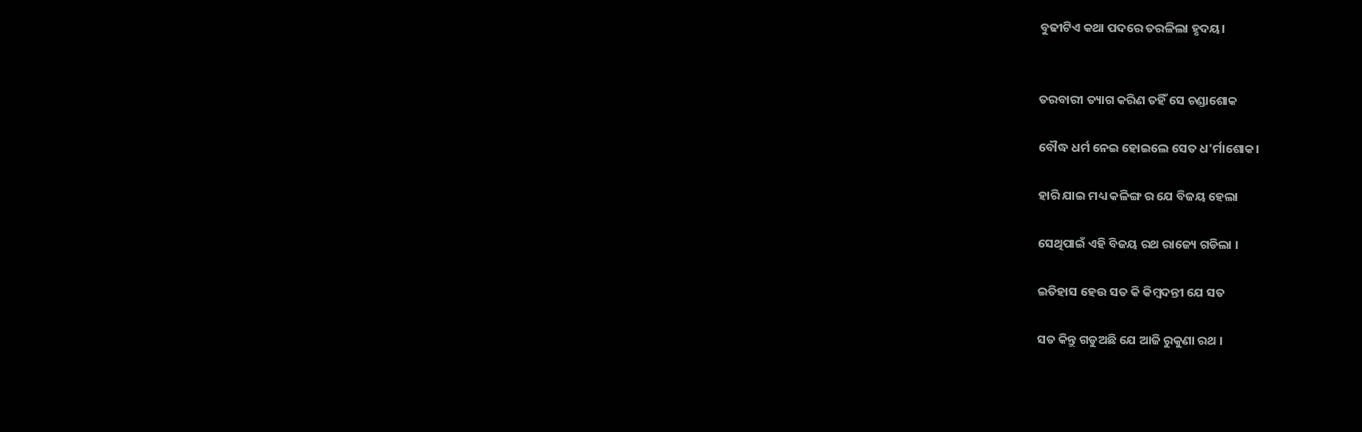ବୁଢୀଟିଏ କଥା ପଦରେ ତରଳିଲା ହୃଦୟ।


ତରବାରୀ ତ୍ୟାଗ କରିଣ ତହିଁ ସେ ଚଣ୍ଡାଶୋକ

ବୌଦ୍ଧ ଧର୍ମ ନେଇ ହୋଇଲେ ସେତ ଧ'ର୍ମାଶୋକ।

ହାରି ଯାଇ ମଧ୍ୟ କଳିଙ୍ଗ ର ଯେ ବିଜୟ ହେଲା

ସେଥିପାଇଁ ଏହି ବିଜୟ ରଥ ରାଜ୍ୟେ ଗଡିଲା ।

ଇତିହାସ ହେଉ ସତ କି କିମ୍ବଦନ୍ତୀ ଯେ ସତ

ସତ କିନ୍ତୁ ଗଡୁଅଛି ଯେ ଆଜି ରୁକୁଣା ରଥ ।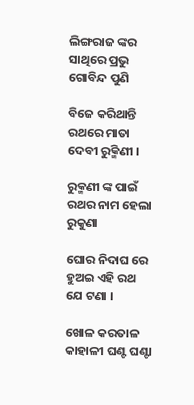ଲିଙ୍ଗରାଜ ଙ୍କର ସାଥିରେ ପ୍ରଭୁ ଗୋବିନ୍ଦ ପୁଣି

ବିଜେ କରିଥାନ୍ତି ରଥରେ ମାତା ଦେବୀ ରୁକ୍ମିଣୀ ।

ରୁକ୍ମଣୀ ଙ୍କ ପାଇଁ ରଥର ନାମ ହେଲା ରୁକୁଣା

ଘୋର ନିଦାଘ ରେ ହୁଅଇ ଏହି ରଥ ଯେ ଟଣା ।

ଖୋଳ କରତାଳ କାହାଳୀ ଘଣ୍ଟ ଘଣ୍ଟା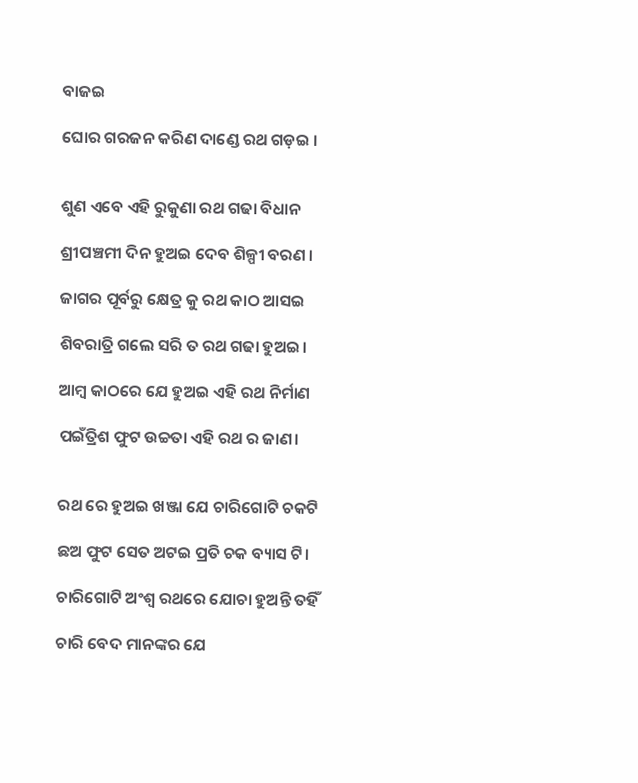ବାଜଇ

ଘୋର ଗରଜନ କରିଣ ଦାଣ୍ଡେ ରଥ ଗଡ଼ଇ ।


ଶୁଣ ଏବେ ଏହି ରୁକୁଣା ରଥ ଗଢା ବିଧାନ

ଶ୍ରୀପଞ୍ଚମୀ ଦିନ ହୁଅଇ ଦେବ ଶିଳ୍ପୀ ବରଣ ।

ଜାଗର ପୂର୍ବରୁ କ୍ଷେତ୍ର କୁ ରଥ କାଠ ଆସଇ

ଶିବରାତ୍ରି ଗଲେ ସରି ତ ରଥ ଗଢା ହୁଅଇ।

ଆମ୍ବ କାଠରେ ଯେ ହୁଅଇ ଏହି ରଥ ନିର୍ମାଣ

ପଇଁତ୍ରିଶ ଫୁଟ ଉଚ୍ଚତା ଏହି ରଥ ର ଜାଣ।


ରଥ ରେ ହୁଅଇ ଖଞ୍ଜା ଯେ ଚାରିଗୋଟି ଚକଟି

ଛଅ ଫୁଟ ସେତ ଅଟଇ ପ୍ରତି ଚକ ବ୍ୟାସ ଟି।

ଚାରିଗୋଟି ଅଂଶ୍ବ ରଥରେ ଯୋଚା ହୁଅନ୍ତି ତହିଁ

ଚାରି ବେଦ ମାନଙ୍କର ଯେ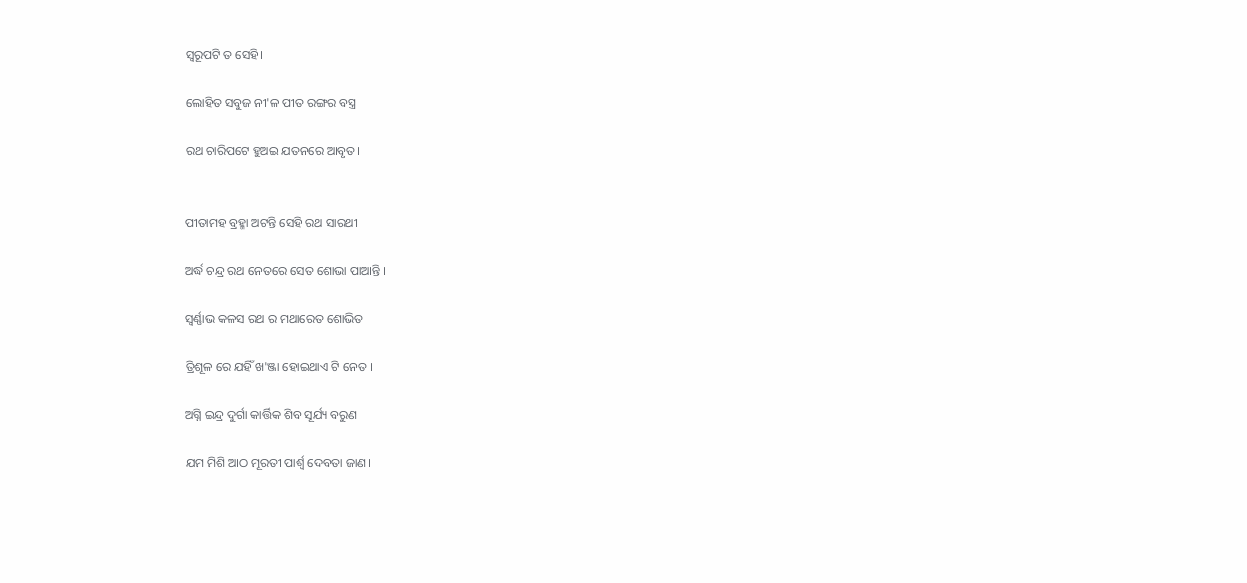ସ୍ବରୂପଟି ତ ସେହି।

ଲୋହିତ ସବୁଜ ନୀ'ଳ ପୀତ ରଙ୍ଗର ବସ୍ତ୍ର

ରଥ ଚାରିପଟେ ହୁଅଇ ଯତନରେ ଆବୃତ।


ପୀତାମହ ବ୍ରହ୍ମା ଅଟନ୍ତି ସେହି ରଥ ସାରଥୀ

ଅର୍ଦ୍ଧ ଚନ୍ଦ୍ର ରଥ ନେତରେ ସେତ ଶୋଭା ପାଆନ୍ତି ‌।

ସ୍ବର୍ଣ୍ଣାଭ କଳସ ରଥ ର ମଥାରେତ ଶୋଭିତ

ତ୍ରିଶୂଳ ରେ ଯହିଁ ଖ'ଞ୍ଜା ହୋଇଥାଏ ଟି ନେତ ।

ଅଗ୍ନି ଇନ୍ଦ୍ର ଦୁର୍ଗା କାର୍ତ୍ତିକ ଶିବ ସୂର୍ଯ୍ୟ ବରୁଣ

ଯମ ମିଶି ଆଠ ମୂରତୀ ପାର୍ଶ୍ୱ ଦେବତା ଜାଣ।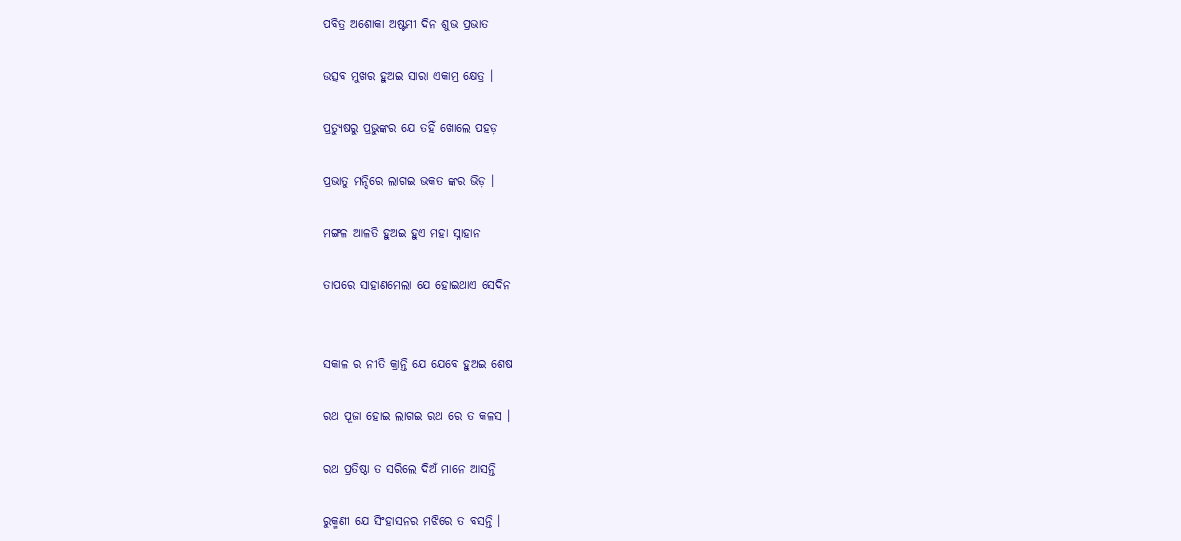ପବିତ୍ର ଅଶୋକା ଅଷ୍ଟମୀ ଦିନ ଶୁଭ ପ୍ରଭାତ

ଉତ୍ସବ ମୁଖର ହୁଅଇ ସାରା ଏକାମ୍ର କ୍ଷେତ୍ର ।

ପ୍ରତ୍ୟୁଷରୁ ପ୍ରଭୁଙ୍କର ଯେ ତହିଁ ଖୋଲେ ପହଡ଼

ପ୍ରଭାତୁ ମନ୍ଦିରେ ଲାଗଇ ଭକତ ଙ୍କର ଭିଡ଼ ।

ମଙ୍ଗଳ ଆଳତି ହୁଅଇ ହୁଏ ମହା ସ୍ନାହାନ

ତାପରେ ସାହାଣମେଲା ଯେ ହୋଇଥାଏ ସେଦିନ


ସକାଳ ର ନୀତି କ୍ରାନ୍ତି ଯେ ଯେବେ ହୁଅଇ ଶେଷ

ରଥ ପୂଜା ହୋଇ ଲାଗଇ ରଥ ରେ ତ କଳସ ।

ରଥ ପ୍ରତିଷ୍ଠା ତ ସରିଲେ ଦିଅଁ ମାନେ ଆସନ୍ତି

ରୁକ୍ମଣୀ ଯେ ସିଂହାସନର ମଝିରେ ତ ବସନ୍ତି ।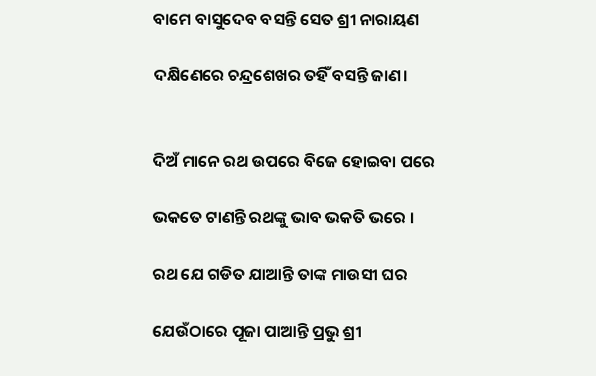ବାମେ ବାସୁଦେବ ବସନ୍ତି ସେତ ଶ୍ରୀ ନାରାୟଣ

ଦକ୍ଷିଣେରେ ଚନ୍ଦ୍ରଶେଖର ତହିଁ ବସନ୍ତି ଜାଣ।


ଦିଅଁ ମାନେ ରଥ ଉପରେ ବିଜେ ହୋଇବା ପରେ

ଭକତେ ଟାଣନ୍ତି ରଥଙ୍କୁ ଭାବ ଭକତି ଭରେ ।

ରଥ ଯେ ଗଡିତ ଯାଆନ୍ତି ତାଙ୍କ ମାଉସୀ ଘର

ଯେଉଁଠାରେ ପୂଜା ପାଆନ୍ତି ପ୍ରଭୁ ଶ୍ରୀ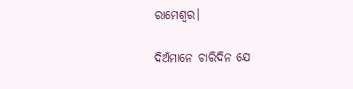ରାମେଶ୍ବର।

ଦିଅଁମାନେ ଚାରିଦିନ ଯେ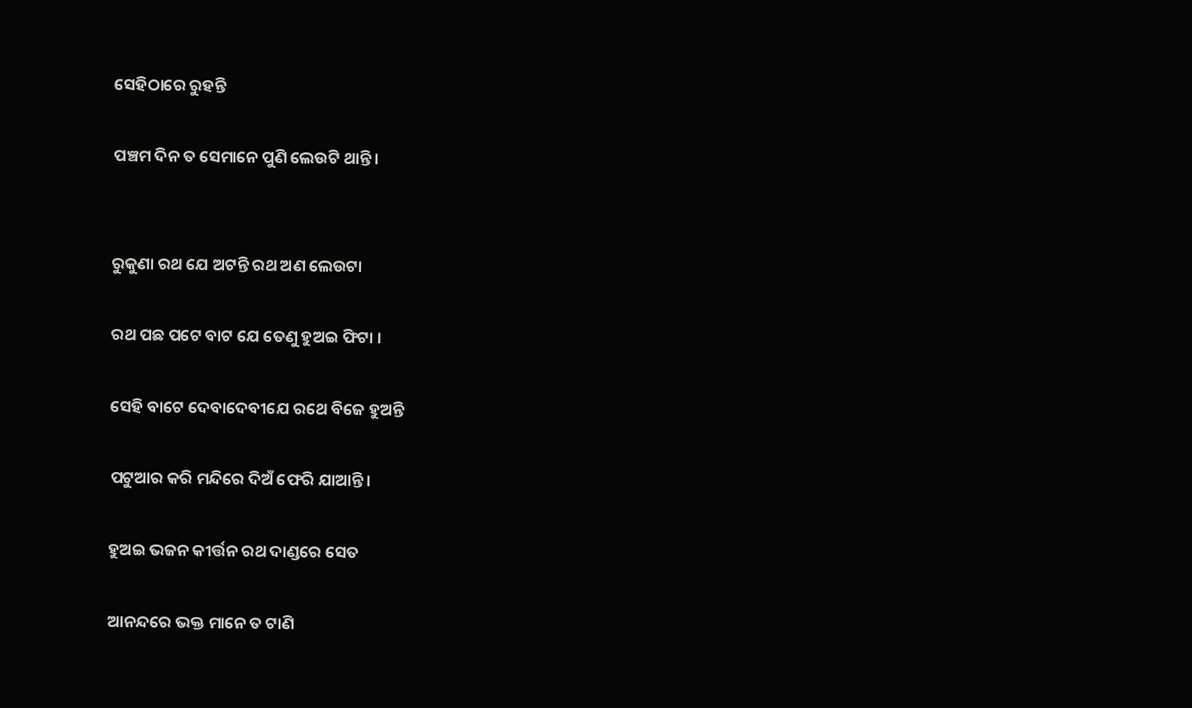ସେହିଠାରେ ରୁହନ୍ତି

ପଞ୍ଚମ ଦିନ ତ ସେମାନେ ପୁଣି ଲେଉଟି ଥାନ୍ତି।


ରୁକୁଣା ରଥ ଯେ ଅଟନ୍ତି ରଥ ଅଣ ଲେଉଟା

ରଥ ପଛ ପଟେ ବାଟ ଯେ ତେଣୁ ହୁଅଇ ଫିଟା ।

ସେହି ବାଟେ ଦେବାଦେବୀଯେ ରଥେ ବିଜେ ହୁଅନ୍ତି

ପଟୁଆର କରି ମନ୍ଦିରେ ଦିଅଁ ଫେରି ଯାଆନ୍ତି।

ହୁଅଇ ଭଜନ କୀର୍ତ୍ତନ ରଥ ଦାଣ୍ଡରେ ସେତ

ଆନନ୍ଦରେ ଭକ୍ତ ମାନେ ତ ଟାଣି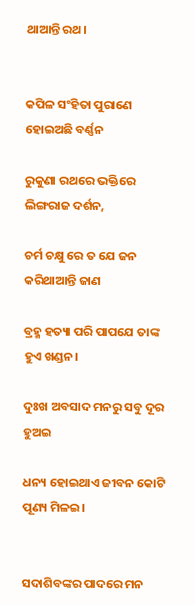ଥାଆନ୍ତି ରଥ।


କପିଳ ସଂହିତା ପୁରାଣେ ହୋଇଅଛି ବର୍ଣ୍ଣନ

ରୁକୁଣା ରଥରେ ଭକ୍ତିରେ ଲିଙ୍ଗରାଜ ଦର୍ଶନ,

ଚର୍ମ ଚକ୍ଷୁ ରେ ତ ଯେ ଜନ କରିଥାଆନ୍ତି ଜାଣ

ବ୍ରହ୍ମ ହତ୍ୟା ପରି ପାପଯେ ତାଙ୍କ ହୁଏ ଖଣ୍ଡନ।

ଦୁଃଖ ଅବସାଦ ମନରୁ ସବୁ ଦୂର ହୁଅଇ

ଧନ୍ୟ ହୋଇଥାଏ ଜୀବନ କୋଟି ପୂଣ୍ୟ ମିଳଇ।


ସଦାଶିବଙ୍କର ପାଦରେ ମନ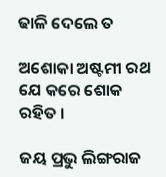ଢାଳି ଦେଲେ ତ

ଅଶୋକା ଅଷ୍ଟମୀ ରଥ ଯେ କରେ ଶୋକ ରହିତ ।

ଜୟ ପ୍ରଭୁ ଲିଙ୍ଗରାଜ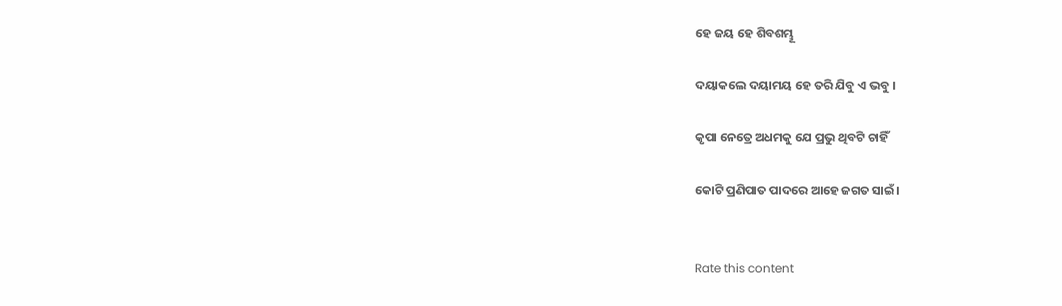ହେ ଜୟ ହେ ଶିବଶମ୍ଭୂ

ଦୟାକଲେ ଦୟାମୟ ହେ ତରି ଯିବୁ ଏ ଭବୁ ।

କୃପା ନେତ୍ରେ ଅଧମକୁ ଯେ ପ୍ରଭୁ ଥିବଟି ଚାହିଁ

କୋଟି ପ୍ରଣିପାତ ପାଦରେ ଆହେ ଜଗତ ସାଇଁ।


Rate this content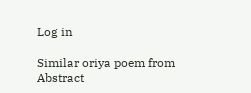Log in

Similar oriya poem from Abstract